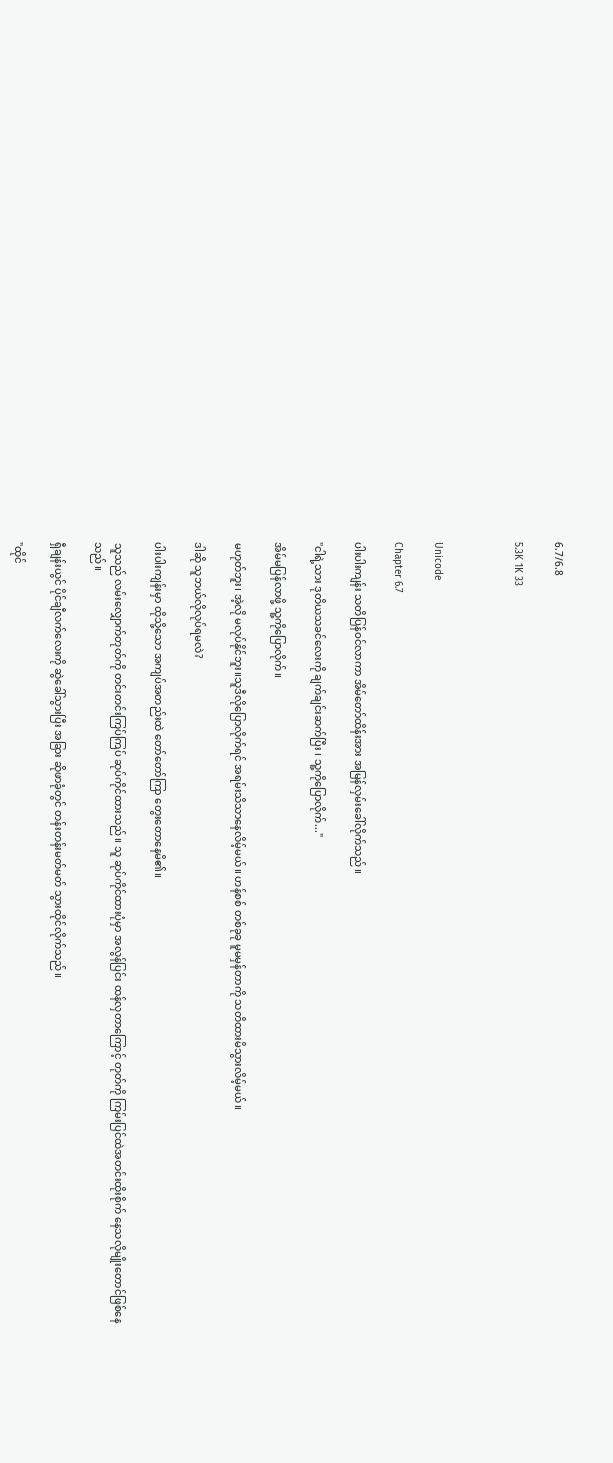6.7/6.8

5.3K 1K 33



Unicode

Chapter 6.7

ပါးပါးကျန်း သတိပြန်ဝင်လာကာ အိမ်တော်ထိန်းအား အမြန်လှမ်းခေါ်လိုက်သည်။

"ငါရဲ့သား ဒုတိယသခင်လေးကို ချက်ချင်းဆက်ပြီး ၊ သူ့ကိုပြောလိုက်..."

အိမ်မပြန်လာဖို့ သူ့ကိုပြောလိုက်။

မဟုတ်ဘူး၊ အဲ့လို မလုပ်နိုင်ဘူး။သူဒီလိုပြောလိုက်ရင် အရမ်းသိသာနေလိမ့်မယ်။ ဟန်စစ် တစ်ခုခု မူမမှန်တာကို သတိထားမိသွားလိမ့်မယ်။

ဒါဆို သူဘယ်လိုလုပ်ရမလဲ?

ပါးပါးကျန်းမှာ ထိုသို့သော အကျပ်အတည်းထဲ တော်တော်ကြာ တွေးတောနေမိ၏။

သူသည် လမ်းလျှောက်တုတ်ကို တင်းတင်းကြပ်ကြပ် ဆုပ်ကိုင်ထားသည်။ သူ ဆုပ်ကိုင်ထားပုံမှာ အလွန်ပြင်း ထန်လှတာကြောင့် တုတ်ကို ကြမ်းပြင်ထဲအတင်းထိုးစိုက် နေသလိုမျိုးတောင်ဖြစ်နေသည်။

ရှီချန်းယွင် ပိုင်ချီလက်လေးကို ဆွဲခေါ်သွားပြီး အခြား ဆိုဖာခုံတွင် တန်းတန်းမတ်မတ် သွားထိုင်လိုက်သည်။

"ထိုင်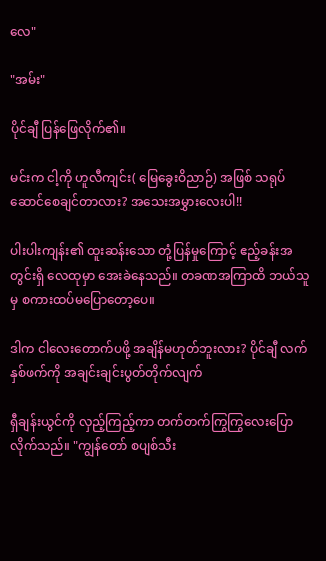လေ"

"အမ်း"

ပိုင်ချီ ပြန်ဖြေလိုက်၏။

မင်းက ငါ့ကို ဟူလီကျင်း( မြေခွေးဝိညာဉ်) အဖြစ် သရုပ်ဆောင်စေချင်တာလား? အသေးအမွှားလေးပါ!!

ပါးပါးကျန်း၏ ထူးဆန်းသော တုံ့ပြန်မှုကြောင့် ဧည့်ခန်းအတွင်းရှိ လေထုမှာ အေးခဲနေသည်။ တခဏအကြာထိ ဘယ်သူမှ စကားထပ်မပြောတော့ပေ။

ဒါက ငါလေးတောက်ပဖို့ အချိန်မဟုတ်ဘူးလား? ပိုင်ချီ လက်နှစ်ဖက်ကို အချင်းချင်းပွတ်တိုက်လျက်

ရှီချန်းယွင်ကို လှည့်ကြည့်ကာ တက်တက်ကြွကြွလေးပြောလိုက်သည်။ "ကျွန်တော် စပျစ်သီး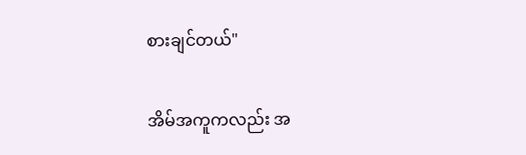စားချင်တယ်"

အိမ်အကူကလည်း အ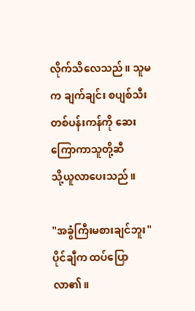လိုက်သိလေသည်။ သူမက ချက်ချင်း စပျစ်သီးတစ်ပန်းကန်ကို ဆေးကြောကာသူတို့ဆီ
သို့ယူလာပေးသည်။

"အခွံကြီးမစားချင်ဘူး" ပိုင်ချီက ထပ်ပြောလာ၏။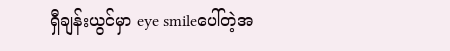ရှီချန်းယွင်မှာ eye smileပေါ်တဲ့အ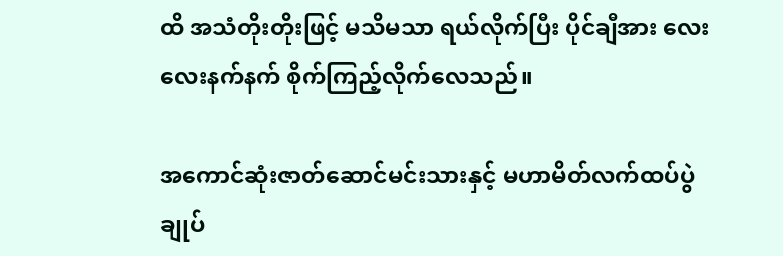ထိ အသံတိုးတိုးဖြင့် မသိမသာ ရယ်လိုက်ပြီး ပိုင်ချီအား လေးလေးနက်နက် စိုက်ကြည့်လိုက်လေသည်။

အကောင်ဆုံးဇာတ်ဆောင်မင်းသားနှင့် မဟာမိတ်လက်ထပ်ပွဲချုပ်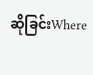ဆိုခြင်းWhere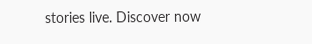stories live. Discover now